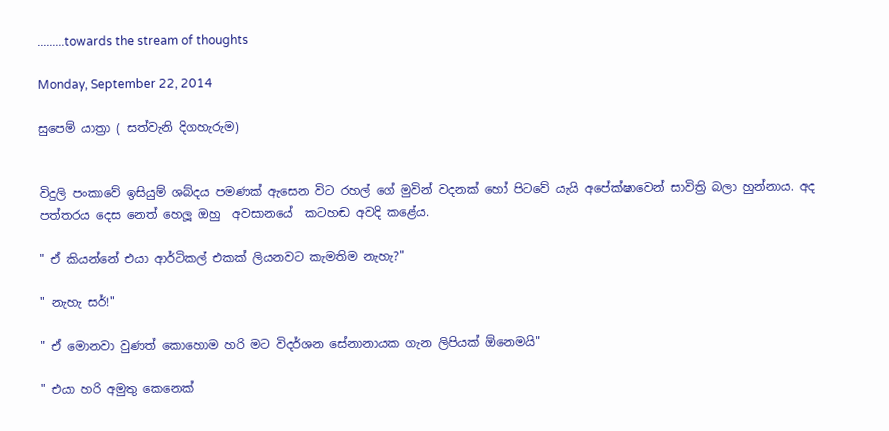.........towards the stream of thoughts

Monday, September 22, 2014

සුපෙම් යාත්‍රා ( සත්වැනි දිගහැරුම)


විදුලි පංකාවේ ඉසියුම් ශබ්දය පමණක් ඇසෙන විට රහල් ගේ මුවින් වදනක් හෝ පිටවේ යැයි අපේක්ෂාවෙන් සාවිත්‍රි බලා හුන්නාය. අද  පත්තරය දෙස නෙත් හෙලූ ඔහු  අවසානයේ  කටහඬ අවදි කළේය.

" ඒ කියන්නේ එයා ආර්ටිකල් එකක් ලියනවට කැමතිම නැහැ?"

" නැහැ සර්!"

" ඒ මොනවා වුණත් කොහොම හරි මට විදර්ශන සේනානායක ගැන ලිපියක් ඕනෙමයි"

" එයා හරි අමුතු කෙනෙක්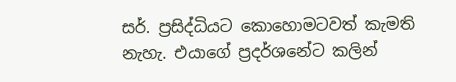සර්. ප්‍රසිද්ධියට කොහොමටවත් කැමති නැහැ. එයාගේ ප්‍රදර්ශනේට කලින්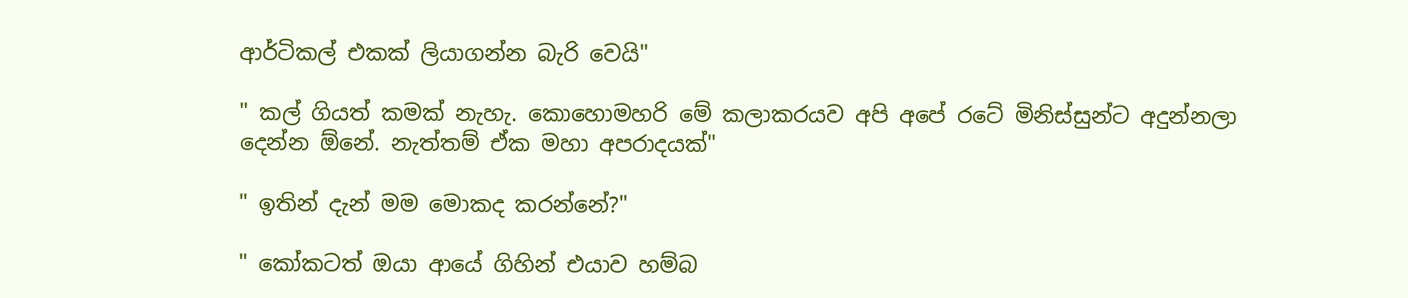ආර්ටිකල් එකක් ලියාගන්න බැරි වෙයි"

" කල් ගියත් කමක් නැහැ. කොහොමහරි මේ කලාකරයව අපි අපේ රටේ මිනිස්සුන්ට අදුන්නලා දෙන්න ඕනේ. නැත්තම් ඒක මහා අපරාදයක්"

" ඉතින් දැන් මම මොකද කරන්නේ?"

" කෝකටත් ඔයා ආයේ ගිහින් එයාව හම්බ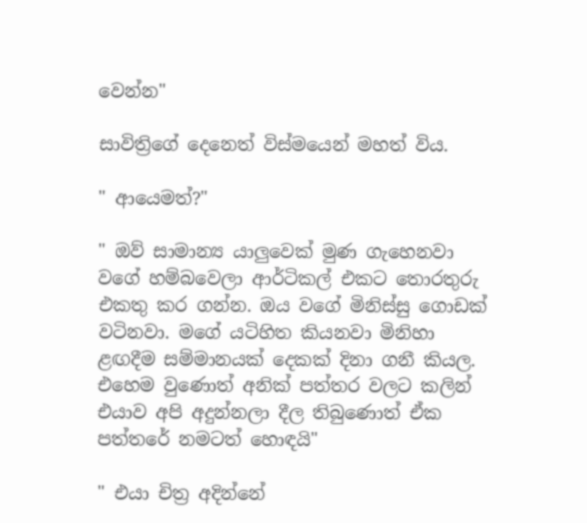වෙන්න"

සාවිත්‍රිගේ දෙනෙත් විස්මයෙන් මහත් විය.

" ආයෙමත්?"

" ඔව් සාමාන්‍ය යාලුවෙක් මුණ ගැහෙනවා වගේ හම්බවෙලා ආර්ටිකල් එකට තොරතුරු එකතු කර ගන්න. ඔය වගේ මිනිස්සු ගොඩක් වටිනවා. මගේ යටිහිත කියනවා මිනිහා ළඟදීම සම්මානයක් දෙකක් දිනා ගනී කියල. එහෙම වුණොත් අනික් පත්තර වලට කලින් එයාව අපි අදුන්නලා දීල තිබුණොත් ඒක පත්තරේ නමටත් හොඳයි"

" එයා චිත්‍ර අදින්නේ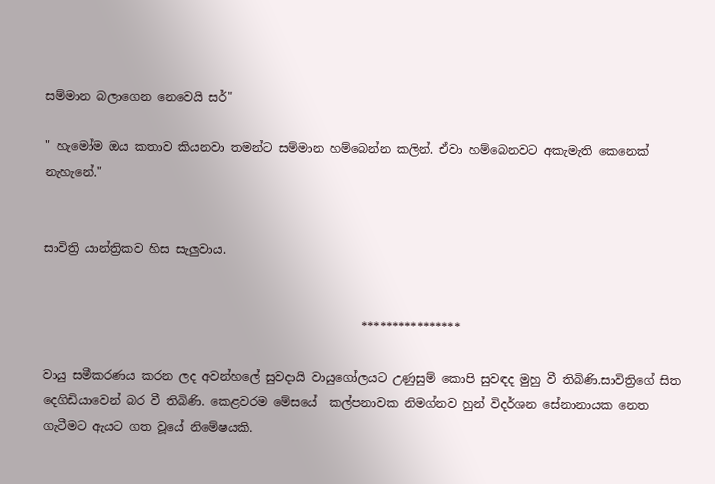සම්මාන බලාගෙන නෙවෙයි සර්"

" හැමෝම ඔය කතාව කියනවා තමන්ට සම්මාන හම්බෙන්න කලින්. ඒවා හම්බෙනවට අකැමැති කෙනෙක් නැහැනේ."


සාවිත්‍රි යාන්ත්‍රිකව හිස සැලුවාය.


                                                     ****************

වායු සමීකරණය කරන ලද අවන්හලේ සුවදායි වායුගෝලයට උණුසුම් කොපි සුවඳද මුහු වී තිබිණි.සාවිත්‍රිගේ සිත දෙගිඩියාවෙන් බර වී තිබිණි. කෙළවරම මේසයේ  කල්පනාවක නිමග්නව හුන් විදර්ශන සේනානායක නෙත ගැටීමට ඇයට ගත වූයේ නිමේෂයකි.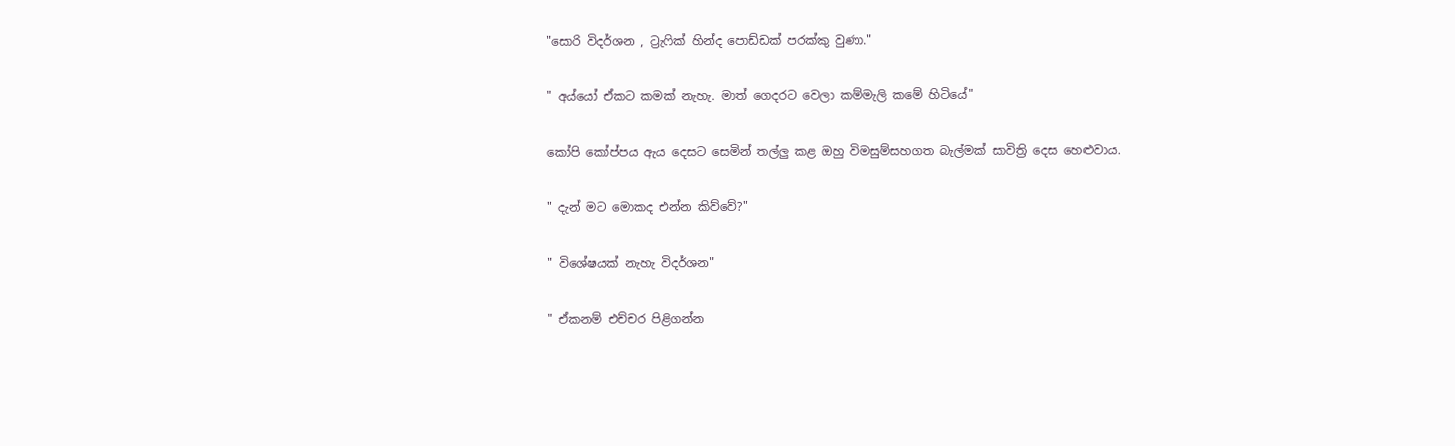"සොරි විදර්ශන , ට්‍රැෆික් හින්ද පොඩ්ඩක් පරක්කු වුණා."

" අය්යෝ ඒකට කමක් නැහැ. මාත් ගෙදරට වෙලා කම්මැලි කමේ හිටියේ"

කෝපි කෝප්පය ඇය දෙසට සෙමින් තල්ලු කළ ඔහු විමසුම්සහගත බැල්මක් සාවිත්‍රි දෙස හෙළුවාය.

" දැන් මට මොකද එන්න කිව්වේ?"

" විශේෂයක් නැහැ විදර්ශන"

" ඒකනම් එච්චර පිළිගන්න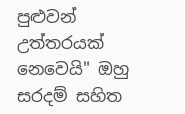පුළුවන් උත්තරයක් නෙවෙයි" ඔහු සරදම් සහිත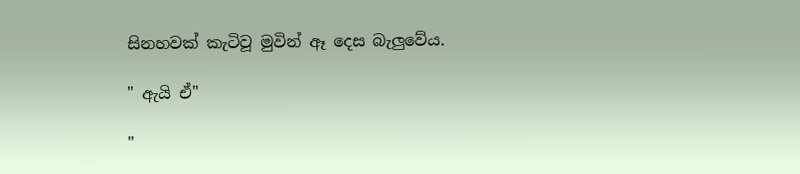සිනහවක් කැටිවූ මුවින් ඈ දෙස බැලුවේය.

" ඇයි ඒ"

"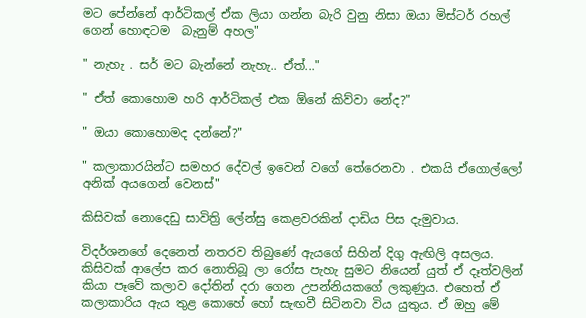මට පේන්නේ ආර්ටිකල් ඒක ලියා ගන්න බැරි වුනු නිසා ඔයා මිස්ටර් රහල් ගෙන් හොඳටම  බැනුම් අහල"

" නැහැ . සර් මට බැන්නේ නැහැ.. ඒත්..."

" ඒත් කොහොම හරි ආර්ටිකල් එක ඕනේ කිව්වා නේද?"

" ඔයා කොහොමද දන්නේ?"

" කලාකාරයින්ට සමහර දේවල් ඉවෙන් වගේ තේරෙනවා . එකයි ඒගොල්ලෝ අනික් අයගෙන් වෙනස්"

කිසිවක් නොදෙඩු සාවිත්‍රි ලේන්සු කෙළවරකින් දාඩිය පිස දැමුවාය.

විදර්ශනගේ දෙනෙත් නතරව තිබුණේ ඇයගේ සිහින් දිගු ඇඟිලි අසලය. කිසිවක් ආලේප කර නොතිබූ ලා රෝස පැහැ සුමට නියෙන් යුත් ඒ දෑත්වලින් කියා පෑවේ කලාව දෝතින් දරා ගෙන උපන්නියකගේ ලකුණුය. එහෙත් ඒ කලාකාරිය ඇය තුළ කොහේ හෝ සැඟවී සිටිනවා විය යුතුය. ඒ ඔහු මේ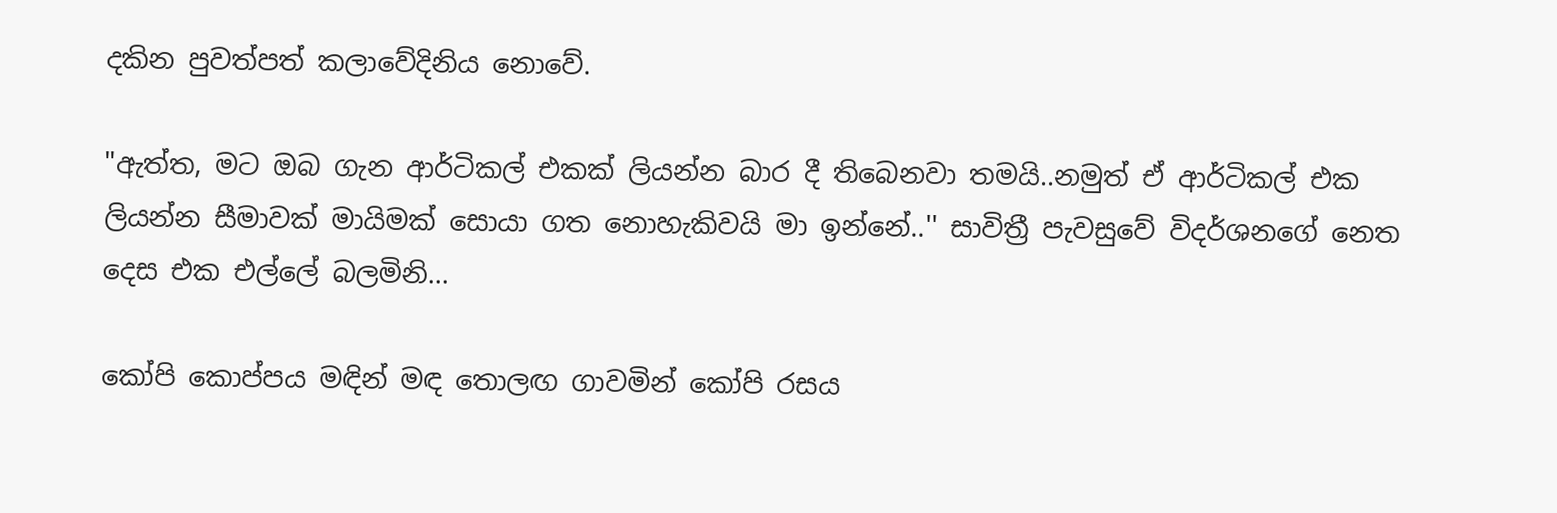දකින පුවත්පත් කලාවේදිනිය නොවේ.

"ඇත්ත, මට ඔබ ගැන ආර්ටිකල් එකක් ලියන්න බාර දී තිබෙනවා තමයි..නමුත් ඒ ආර්ටිකල් එක ලියන්න සීමාවක් මායිමක් සොයා ගත නොහැකිවයි මා ඉන්නේ..'' සාවිත්‍රී පැවසුවේ විදර්ශනගේ නෙත දෙස එක එල්ලේ බලමිනි...

කෝපි කොප්පය මඳින් මඳ තොලඟ ගාවමින් කෝපි රසය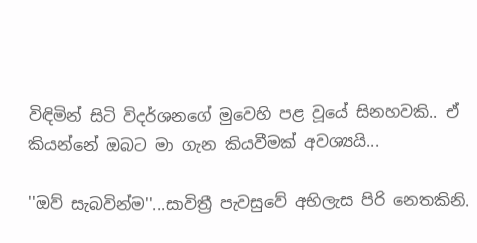විඳිමින් සිටි විදර්ශනගේ මුවෙහි පළ වූයේ සිනහවකි.. ඒ කියන්නේ ඔබට මා ගැන කියවීමක් අවශ්‍යයි...

''ඔව් සැබවින්ම''...සාවිත්‍රී පැවසුවේ අභිලැස පිරි නෙතකිනි.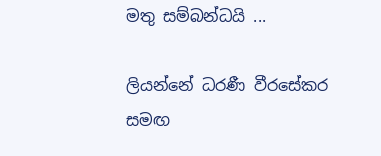මතු සම්බන්ධයි ...

ලියන්නේ ධරණී වීරසේකර සමඟ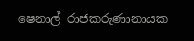ෂෙනාල් රාජකරුණානායක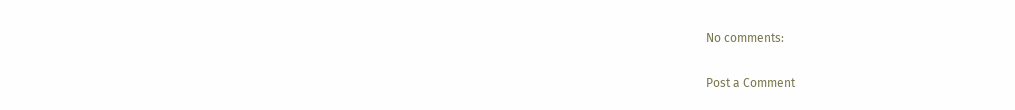No comments:

Post a Comment